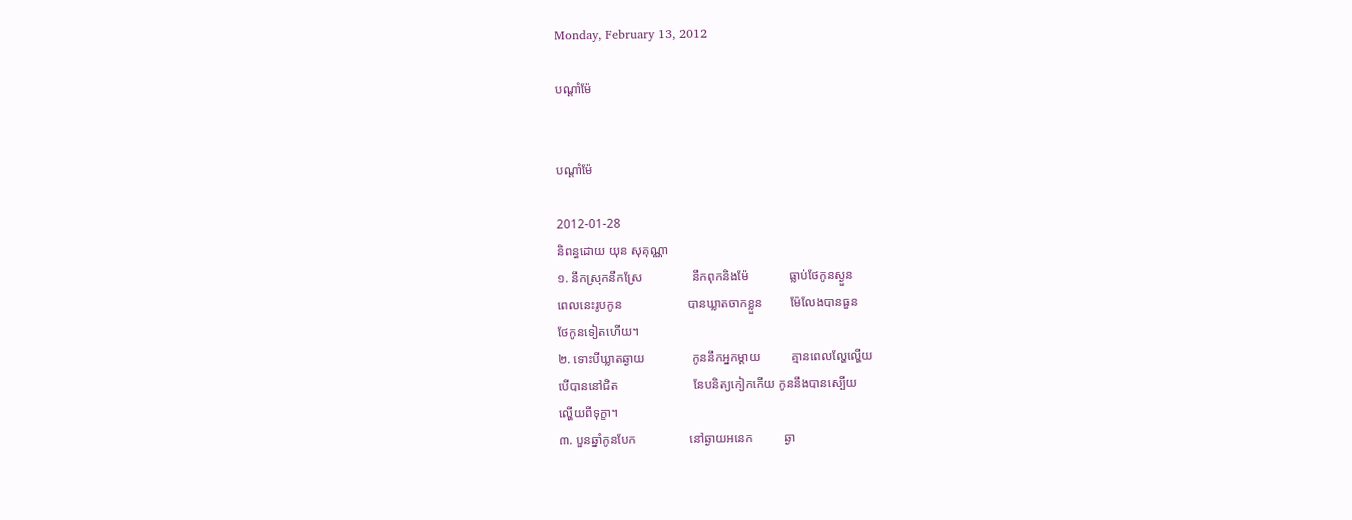Monday, February 13, 2012

បណ្ដាំម៉ែ


បណ្ដាំម៉ែ

2012-01-28
និពន្ធដោយ យុន សុគុណ្ណា
១. នឹកស្រុកនឹកស្រែ                នឹកពុកនិងម៉ែ             ធ្លាប់ថែកូនស្ងួន
ពេលនេះរូបកូន                     បានឃ្លាតចាកខ្លួន         ម៉ែលែងបានធួន
ថែកូនទៀតហើយ។
២. ទោះបីឃ្លាតឆ្ងាយ               កូននឹកអ្នកម្ដាយ          គ្មានពេលល្ហែល្ហើយ
បើបាននៅជិត                        នែបនិត្យកៀកកើយ កូននឹងបានស្បើយ
ល្ហើយពីទុក្ខា។
៣. បួនឆ្នាំកូនបែក                 នៅឆ្ងាយអនេក          ឆ្ងា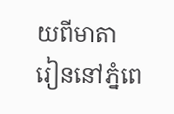យពីមាតា
រៀននៅភ្នំពេ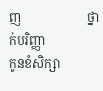ញ                     ថ្នាក់បរិញ្ញា                 កូនខំសិក្សា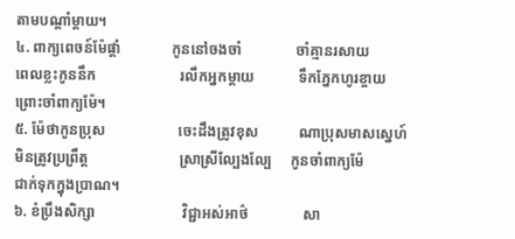តាមបណ្ដាំម្ដាយ។
៤. ពាក្យពេចន៍ម៉ែផ្ដាំ              កូននៅចងចាំ               ចាំគ្មានរសាយ
ពេលខ្លះកូននឹក                       រលឹកអ្នកម្ដាយ            ទឹកភ្នែកហូរខ្ចាយ
ព្រោះចាំពាក្យម៉ែ។
៥. ម៉ែថាកូនប្រុស                    ចេះដឹងត្រូវខុស           ណាប្រុសមាសស្នេហ៍
មិនត្រូវប្រព្រឹត្ត                         ស្រាស្រីល្បែងល្បែ     កូនចាំពាក្យម៉ែ
ជាក់ទុកក្នុងប្រាណ។
៦. ខំប្រឹងសិក្សា                        វិជ្ជាអស់អាថ៌               សា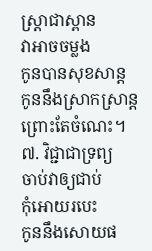ស្ត្រាជាស្ពាន
វាអាចចម្លង                             កូនបានសុខសាន្ត         កូននឹងស្រាកស្រាន្ត
ព្រោះតែចំណេះ។
៧. វិជ្ជាជាទ្រព្យ                         ចាប់វាឲ្យជាប់              កុំអោយរបេះ
កូននឹងសោយផ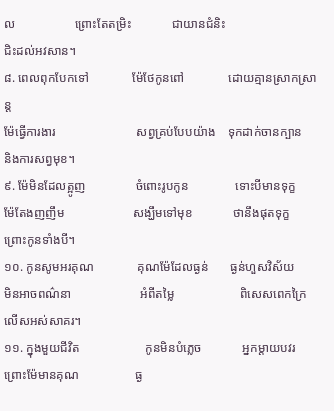ល                   ព្រោះតែតម្រិះ             ជាយានជំនិះ
ជិះដល់អវសាន។
៨. ពេលពុកបែកទៅ              ម៉ែថែកូនពៅ              ដោយគ្មានស្រាកស្រាន្ត
ម៉ែធ្វើការងារ                          សព្វគ្រប់បែបយ៉ាង    ទុកដាក់ចានក្បាន
និងការសព្វមុខ។
៩. ម៉ែមិនដែលត្អូញ                ចំពោះរូបកូន               ទោះបីមានទុក្ខ
ម៉ែតែងញញឹម                      សង្ឃឹមទៅមុខ             ថានឹងផុតទុក្ខ
ព្រោះកូនទាំងបី។
១០. កូនសូមអរគុណ              គុណម៉ែដែលធ្ងន់       ធ្ងន់ហួសវិស័យ
មិនអាចពណ៌នា                      អំពីតម្លៃ                     ពិសេសពេកក្រៃ
លើសអស់សាគរ។
១១. ក្នុងមួយជីវិត                     កូនមិនបំភ្លេច             អ្នកម្ដាយបវរ
ព្រោះម៉ែមានគុណ                  ធ្ង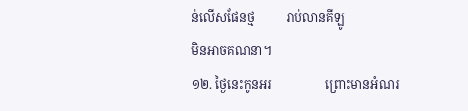ន់លើសផែនថ្ម          រាប់លានគីឡូ
មិនអាចគណនា។
១២. ថ្ងៃនេះកូនអរ                 ព្រោះមានអំណរ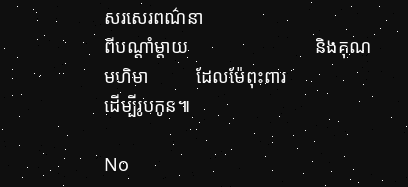សរសេរពណ៌នា
ពីបណ្ដាំម្ដាយ                           និងគុណមហិមា          ដែលម៉ែពុះពារ
ដើម្បីរូបកូន៕

No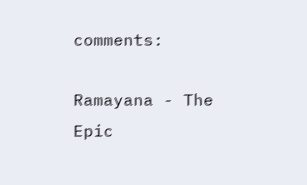comments:

Ramayana - The Epic